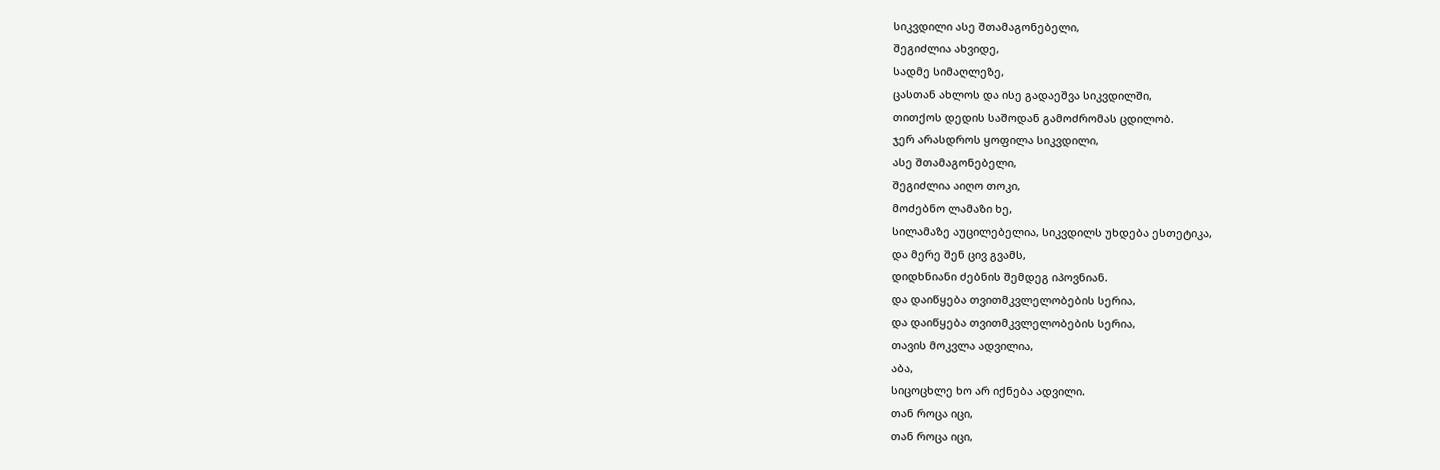სიკვდილი ასე შთამაგონებელი,
შეგიძლია ახვიდე,
სადმე სიმაღლეზე,
ცასთან ახლოს და ისე გადაეშვა სიკვდილში,
თითქოს დედის საშოდან გამოძრომას ცდილობ.
ჯერ არასდროს ყოფილა სიკვდილი,
ასე შთამაგონებელი,
შეგიძლია აიღო თოკი,
მოძებნო ლამაზი ხე,
სილამაზე აუცილებელია, სიკვდილს უხდება ესთეტიკა,
და მერე შენ ცივ გვამს,
დიდხნიანი ძებნის შემდეგ იპოვნიან.
და დაიწყება თვითმკვლელობების სერია,
და დაიწყება თვითმკვლელობების სერია,
თავის მოკვლა ადვილია,
აბა,
სიცოცხლე ხო არ იქნება ადვილი.
თან როცა იცი,
თან როცა იცი,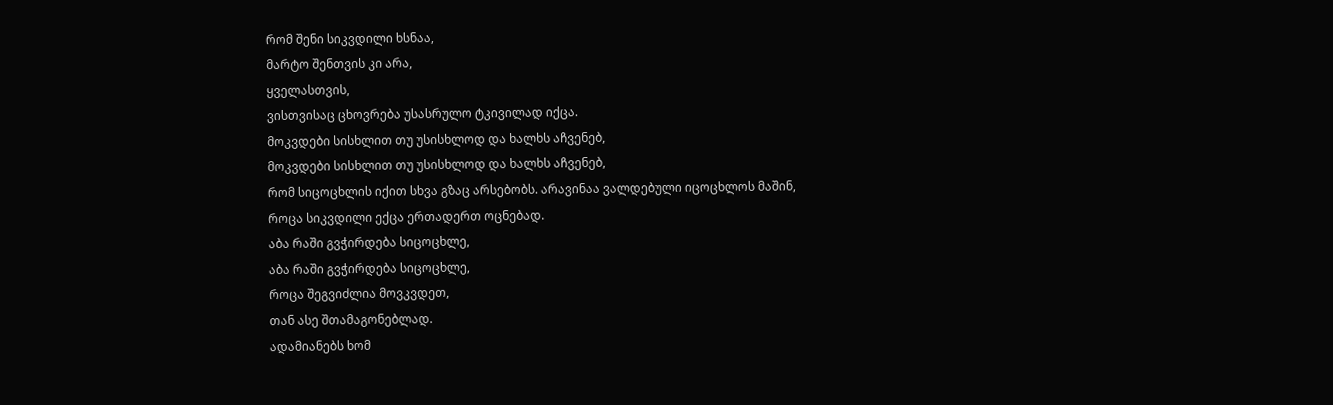რომ შენი სიკვდილი ხსნაა,
მარტო შენთვის კი არა,
ყველასთვის,
ვისთვისაც ცხოვრება უსასრულო ტკივილად იქცა.
მოკვდები სისხლით თუ უსისხლოდ და ხალხს აჩვენებ,
მოკვდები სისხლით თუ უსისხლოდ და ხალხს აჩვენებ,
რომ სიცოცხლის იქით სხვა გზაც არსებობს. არავინაა ვალდებული იცოცხლოს მაშინ,
როცა სიკვდილი ექცა ერთადერთ ოცნებად.
აბა რაში გვჭირდება სიცოცხლე,
აბა რაში გვჭირდება სიცოცხლე,
როცა შეგვიძლია მოვკვდეთ,
თან ასე შთამაგონებლად.
ადამიანებს ხომ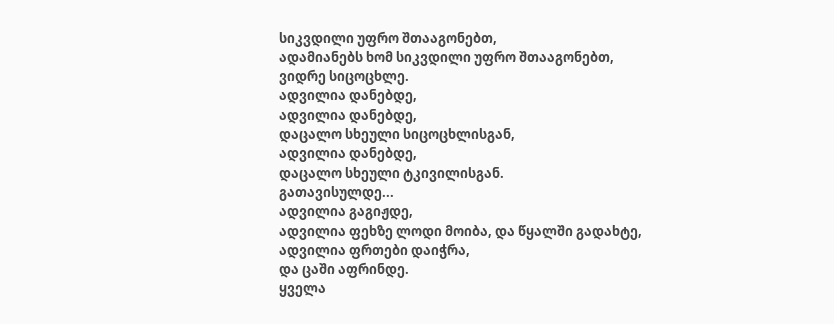სიკვდილი უფრო შთააგონებთ,
ადამიანებს ხომ სიკვდილი უფრო შთააგონებთ,
ვიდრე სიცოცხლე.
ადვილია დანებდე,
ადვილია დანებდე,
დაცალო სხეული სიცოცხლისგან,
ადვილია დანებდე,
დაცალო სხეული ტკივილისგან.
გათავისულდე...
ადვილია გაგიჟდე,
ადვილია ფეხზე ლოდი მოიბა, და წყალში გადახტე,
ადვილია ფრთები დაიჭრა,
და ცაში აფრინდე.
ყველა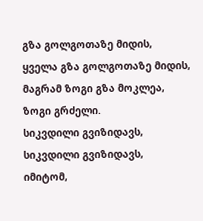გზა გოლგოთაზე მიდის,
ყველა გზა გოლგოთაზე მიდის,
მაგრამ ზოგი გზა მოკლეა,
ზოგი გრძელი.
სიკვდილი გვიზიდავს,
სიკვდილი გვიზიდავს,
იმიტომ,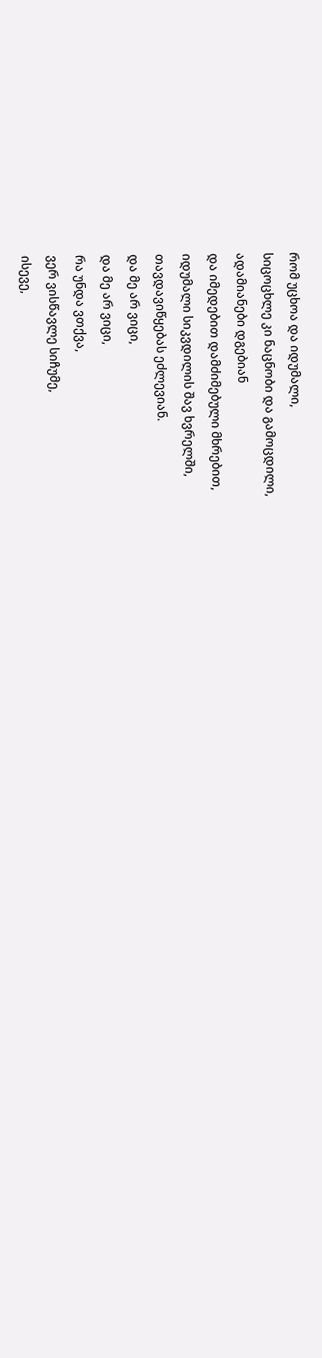რომ უცხოა და იდუმალი,
სიცოცხლე კი ნაცნობი და გამოცდილი,
ადამიანები დგებიან
და იმედებით დამძიმებული მხრებით,
იდუმალი სიკვდილის შავ ხვრელში,
თავდავიწყებას ეძლევიან.
და მე არ ვიცი,
და მე არ ვიცი,
რა უნდა ვთქვა,
ვერ ვისწავლე სიჩუმე,
ისევე,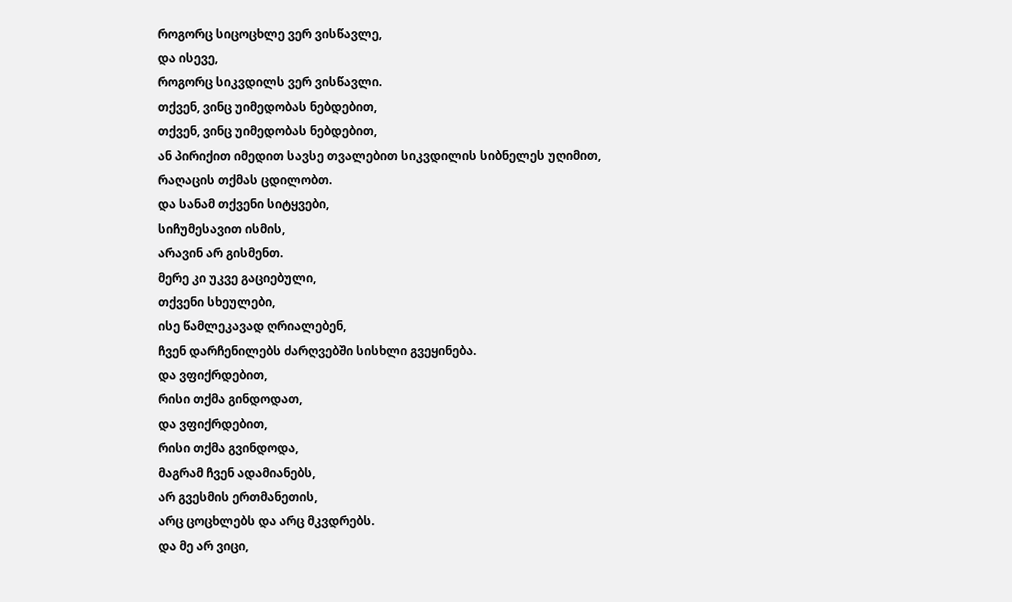როგორც სიცოცხლე ვერ ვისწავლე,
და ისევე,
როგორც სიკვდილს ვერ ვისწავლი.
თქვენ, ვინც უიმედობას ნებდებით,
თქვენ, ვინც უიმედობას ნებდებით,
ან პირიქით იმედით სავსე თვალებით სიკვდილის სიბნელეს უღიმით,
რაღაცის თქმას ცდილობთ.
და სანამ თქვენი სიტყვები,
სიჩუმესავით ისმის,
არავინ არ გისმენთ.
მერე კი უკვე გაციებული,
თქვენი სხეულები,
ისე წამლეკავად ღრიალებენ,
ჩვენ დარჩენილებს ძარღვებში სისხლი გვეყინება.
და ვფიქრდებით,
რისი თქმა გინდოდათ,
და ვფიქრდებით,
რისი თქმა გვინდოდა,
მაგრამ ჩვენ ადამიანებს,
არ გვესმის ერთმანეთის,
არც ცოცხლებს და არც მკვდრებს.
და მე არ ვიცი,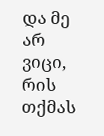და მე არ ვიცი,
რის თქმას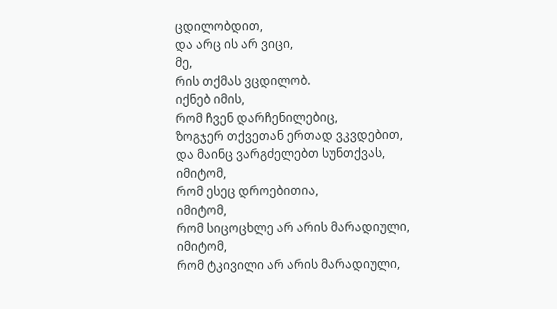ცდილობდით,
და არც ის არ ვიცი,
მე,
რის თქმას ვცდილობ.
იქნებ იმის,
რომ ჩვენ დარჩენილებიც,
ზოგჯერ თქვეთან ერთად ვკვდებით,
და მაინც ვარგძელებთ სუნთქვას,
იმიტომ,
რომ ესეც დროებითია,
იმიტომ,
რომ სიცოცხლე არ არის მარადიული,
იმიტომ,
რომ ტკივილი არ არის მარადიული,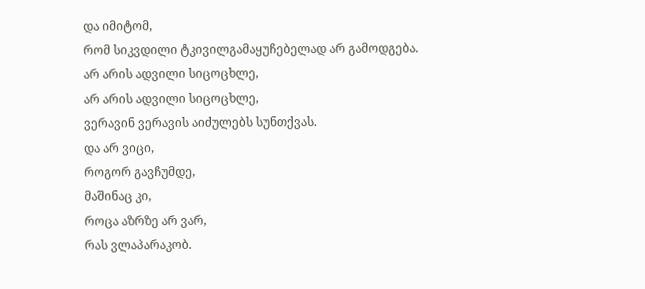და იმიტომ,
რომ სიკვდილი ტკივილგამაყუჩებელად არ გამოდგება.
არ არის ადვილი სიცოცხლე,
არ არის ადვილი სიცოცხლე,
ვერავინ ვერავის აიძულებს სუნთქვას.
და არ ვიცი,
როგორ გავჩუმდე,
მაშინაც კი,
როცა აზრზე არ ვარ,
რას ვლაპარაკობ.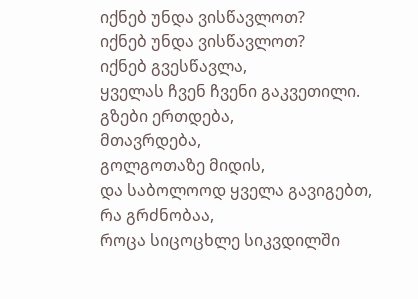იქნებ უნდა ვისწავლოთ?
იქნებ უნდა ვისწავლოთ?
იქნებ გვესწავლა,
ყველას ჩვენ ჩვენი გაკვეთილი.
გზები ერთდება,
მთავრდება,
გოლგოთაზე მიდის,
და საბოლოოდ ყველა გავიგებთ,
რა გრძნობაა,
როცა სიცოცხლე სიკვდილში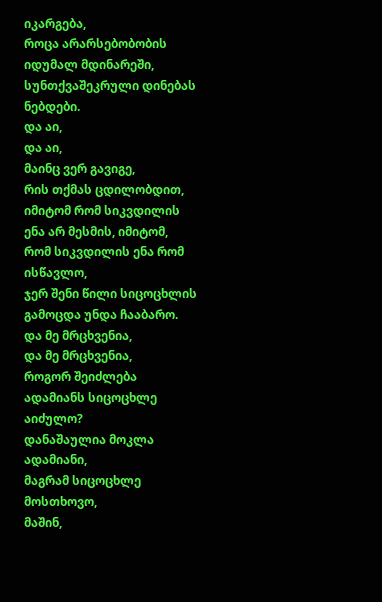იკარგება,
როცა არარსებობობის იდუმალ მდინარეში,
სუნთქვაშეკრული დინებას ნებდები.
და აი,
და აი,
მაინც ვერ გავიგე,
რის თქმას ცდილობდით,
იმიტომ რომ სიკვდილის ენა არ მესმის, იმიტომ,
რომ სიკვდილის ენა რომ ისწავლო,
ჯერ შენი წილი სიცოცხლის გამოცდა უნდა ჩააბარო.
და მე მრცხვენია,
და მე მრცხვენია,
როგორ შეიძლება ადამიანს სიცოცხლე აიძულო?
დანაშაულია მოკლა ადამიანი,
მაგრამ სიცოცხლე მოსთხოვო,
მაშინ,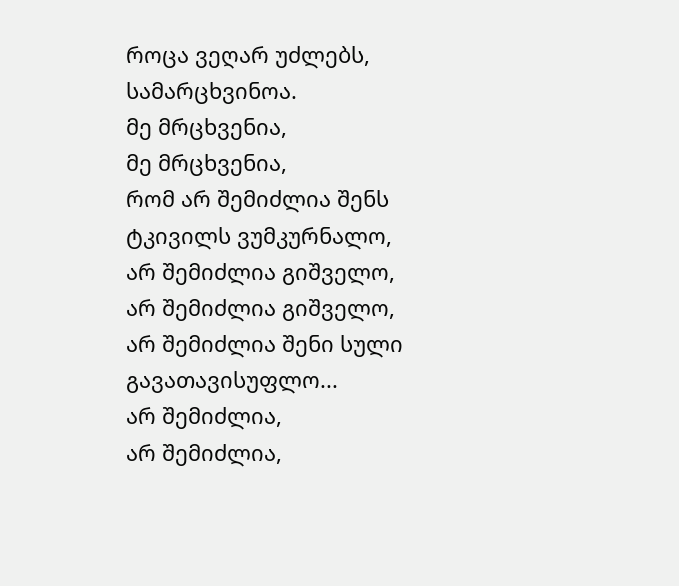როცა ვეღარ უძლებს,
სამარცხვინოა.
მე მრცხვენია,
მე მრცხვენია,
რომ არ შემიძლია შენს ტკივილს ვუმკურნალო,
არ შემიძლია გიშველო,
არ შემიძლია გიშველო,
არ შემიძლია შენი სული გავათავისუფლო...
არ შემიძლია,
არ შემიძლია,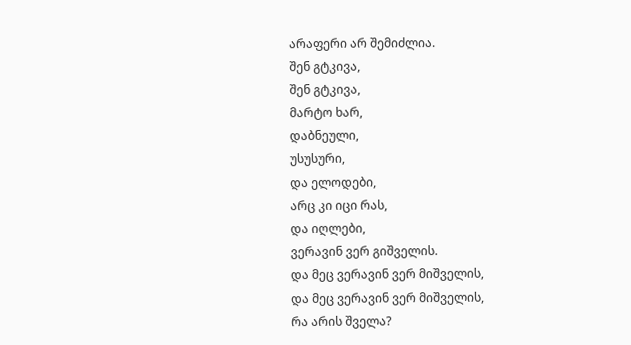არაფერი არ შემიძლია.
შენ გტკივა,
შენ გტკივა,
მარტო ხარ,
დაბნეული,
უსუსური,
და ელოდები,
არც კი იცი რას,
და იღლები,
ვერავინ ვერ გიშველის.
და მეც ვერავინ ვერ მიშველის,
და მეც ვერავინ ვერ მიშველის,
რა არის შველა?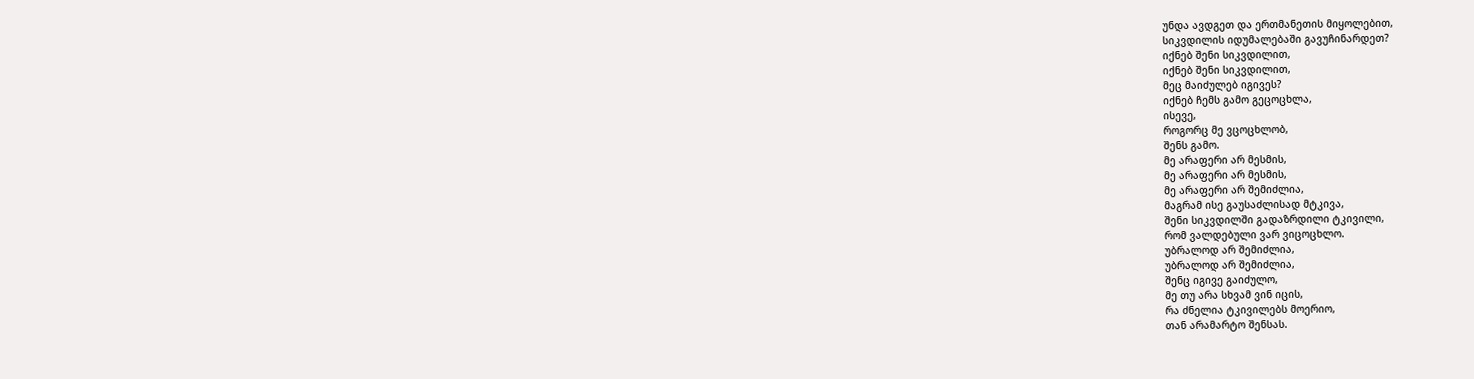უნდა ავდგეთ და ერთმანეთის მიყოლებით,
სიკვდილის იდუმალებაში გავუჩინარდეთ?
იქნებ შენი სიკვდილით,
იქნებ შენი სიკვდილით,
მეც მაიძულებ იგივეს?
იქნებ ჩემს გამო გეცოცხლა,
ისევე,
როგორც მე ვცოცხლობ,
შენს გამო.
მე არაფერი არ მესმის,
მე არაფერი არ მესმის,
მე არაფერი არ შემიძლია,
მაგრამ ისე გაუსაძლისად მტკივა,
შენი სიკვდილში გადაზრდილი ტკივილი,
რომ ვალდებული ვარ ვიცოცხლო.
უბრალოდ არ შემიძლია,
უბრალოდ არ შემიძლია,
შენც იგივე გაიძულო,
მე თუ არა სხვამ ვინ იცის,
რა ძნელია ტკივილებს მოერიო,
თან არამარტო შენსას.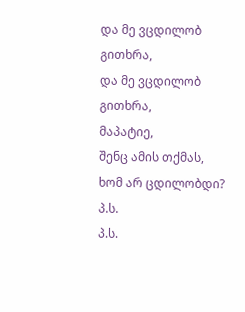და მე ვცდილობ გითხრა,
და მე ვცდილობ გითხრა,
მაპატიე,
შენც ამის თქმას,
ხომ არ ცდილობდი?
პ.ს.
პ.ს.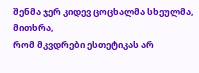შენმა ჯერ კიდევ ცოცხალმა სხეულმა,
მითხრა,
რომ მკვდრები ესთეტიკას არ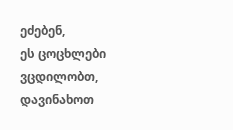ეძებენ,
ეს ცოცხლები ვცდილობთ,
დავინახოთ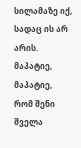სილამაზე იქ,
სადაც ის არ არის.
მაპატიე,
მაპატიე,
რომ შენი შველა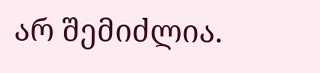არ შემიძლია.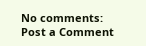No comments:
Post a Comment